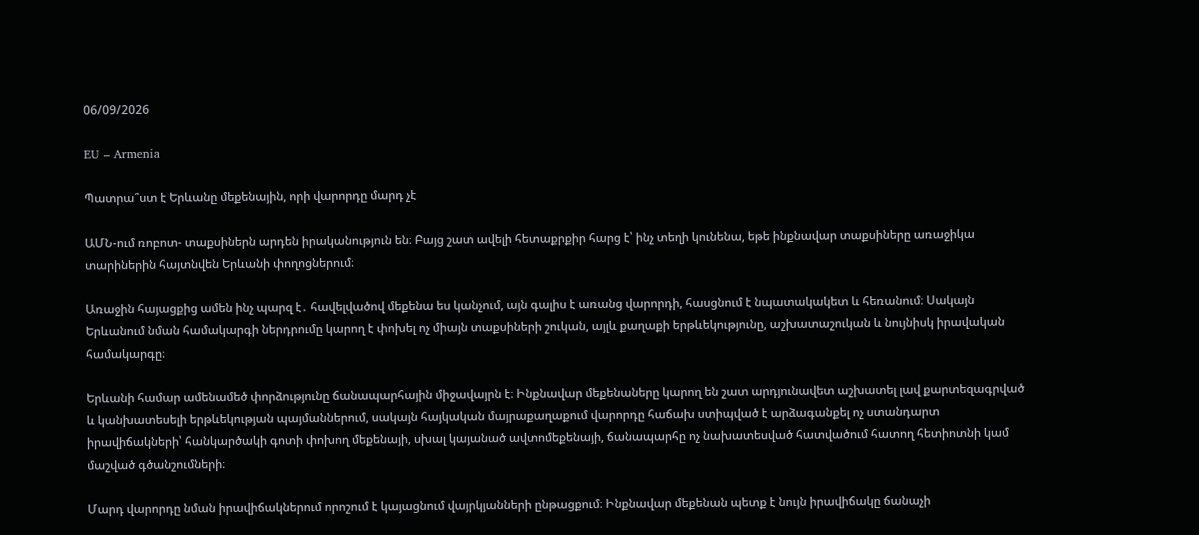06/09/2026

EU – Armenia

Պատրա՞ստ է Երևանը մեքենային, որի վարորդը մարդ չէ

ԱՄՆ-ում ռոբոտ- տաքսիներն արդեն իրականություն են։ Բայց շատ ավելի հետաքրքիր հարց է՝ ինչ տեղի կունենա, եթե ինքնավար տաքսիները առաջիկա տարիներին հայտնվեն Երևանի փողոցներում։

Առաջին հայացքից ամեն ինչ պարզ է․ հավելվածով մեքենա ես կանչում, այն գալիս է առանց վարորդի, հասցնում է նպատակակետ և հեռանում։ Սակայն Երևանում նման համակարգի ներդրումը կարող է փոխել ոչ միայն տաքսիների շուկան, այլև քաղաքի երթևեկությունը, աշխատաշուկան և նույնիսկ իրավական համակարգը։

Երևանի համար ամենամեծ փորձությունը ճանապարհային միջավայրն է։ Ինքնավար մեքենաները կարող են շատ արդյունավետ աշխատել լավ քարտեզագրված և կանխատեսելի երթևեկության պայմաններում, սակայն հայկական մայրաքաղաքում վարորդը հաճախ ստիպված է արձագանքել ոչ ստանդարտ իրավիճակների՝ հանկարծակի գոտի փոխող մեքենայի, սխալ կայանած ավտոմեքենայի, ճանապարհը ոչ նախատեսված հատվածում հատող հետիոտնի կամ մաշված գծանշումների։

Մարդ վարորդը նման իրավիճակներում որոշում է կայացնում վայրկյանների ընթացքում։ Ինքնավար մեքենան պետք է նույն իրավիճակը ճանաչի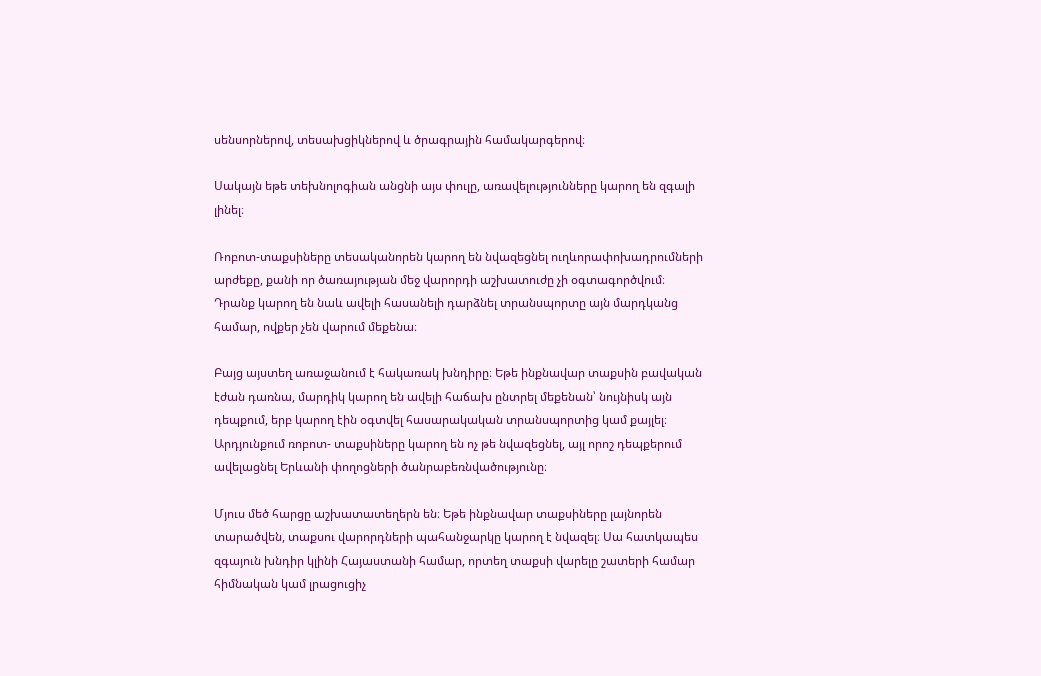սենսորներով, տեսախցիկներով և ծրագրային համակարգերով։

Սակայն եթե տեխնոլոգիան անցնի այս փուլը, առավելությունները կարող են զգալի լինել։

Ռոբոտ-տաքսիները տեսականորեն կարող են նվազեցնել ուղևորափոխադրումների արժեքը, քանի որ ծառայության մեջ վարորդի աշխատուժը չի օգտագործվում։ Դրանք կարող են նաև ավելի հասանելի դարձնել տրանսպորտը այն մարդկանց համար, ովքեր չեն վարում մեքենա։

Բայց այստեղ առաջանում է հակառակ խնդիրը։ Եթե ինքնավար տաքսին բավական էժան դառնա, մարդիկ կարող են ավելի հաճախ ընտրել մեքենան՝ նույնիսկ այն դեպքում, երբ կարող էին օգտվել հասարակական տրանսպորտից կամ քայլել։ Արդյունքում ռոբոտ- տաքսիները կարող են ոչ թե նվազեցնել, այլ որոշ դեպքերում ավելացնել Երևանի փողոցների ծանրաբեռնվածությունը։

Մյուս մեծ հարցը աշխատատեղերն են։ Եթե ինքնավար տաքսիները լայնորեն տարածվեն, տաքսու վարորդների պահանջարկը կարող է նվազել։ Սա հատկապես զգայուն խնդիր կլինի Հայաստանի համար, որտեղ տաքսի վարելը շատերի համար հիմնական կամ լրացուցիչ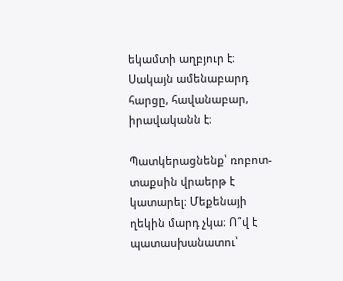եկամտի աղբյուր է։
Սակայն ամենաբարդ հարցը, հավանաբար, իրավականն է։

Պատկերացնենք՝ ռոբոտ-տաքսին վրաերթ է կատարել։ Մեքենայի ղեկին մարդ չկա։ Ո՞վ է պատասխանատու՝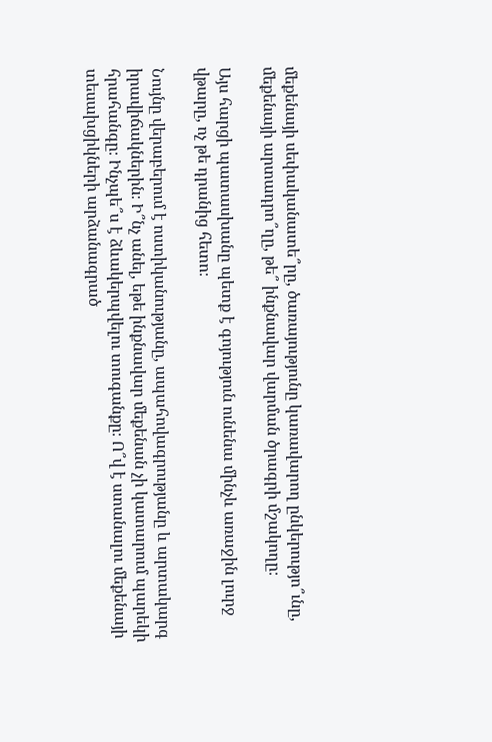մեքենայի սեփականատե՞րը, ծառայությունը կառավարող ընկերությո՞ւնը, մեքենայի արտադրո՞ղը, թե՞ ինքնավար վարման ծրագրի մշակողը։

Այս հարցի պատասխանը պետք է գոյություն ունենա մինչև առաջին լուրջ վթարը, ոչ թե դրանից հետո։

Նույնը վերաբերում է ոստիկանությանը, ապահովագրությանը և արտակարգ իրավիճակներին։ Ի՞նչ անել, եթե ինքնավար մեքենան չի կատարում պարեկի հրահանգը։ Ինչպե՞ս է ձևակերպվելու տուգանքը։ Ո՞վ է ստանալու մեքենայի տեսախցիկների արձանագրած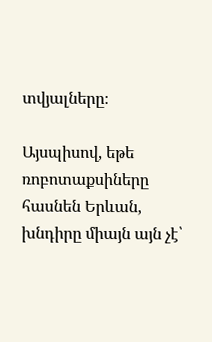տվյալները։

Այսպիսով, եթե ռոբոտաքսիները հասնեն Երևան, խնդիրը միայն այն չէ՝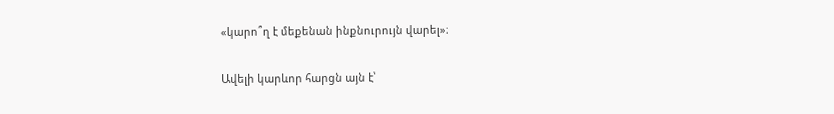«կարո՞ղ է մեքենան ինքնուրույն վարել»։

Ավելի կարևոր հարցն այն է՝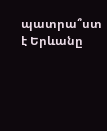պատրա՞ստ է Երևանը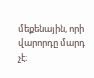մեքենային, որի վարորդը մարդ չէ։